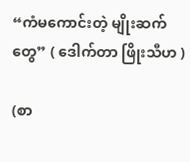“ကံမကောင်းတဲ့ မျိုးဆက်တွေ” ( ဒေါက်တာ ဖြိုးသီဟ )

(စာ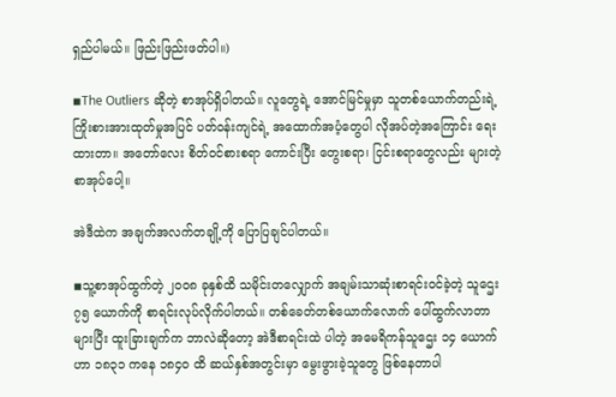ရှည်ပါမယ်။ ဖြည်းဖြည်းဖတ်ပါ။)

◾The Outliers ဆိုတဲ့ စာအုပ်ရှိပါတယ်။ လူတွေရဲ့ အောင်မြင်မှုမှာ သူတစ်ယောက်တည်းရဲ့ ကြိုးစားအားထုတ်မှုအပြင် ပတ်ဝန်းကျင်ရဲ့ အထောက်အပံ့တွေပါ လိုအပ်တဲ့အကြောင်း ရေးထားတာ။ အတော်လေး စိတ်ဝင်စားစရာ ကောင်းပြီး တွေးစရာ၊ ငြင်းစရာတွေလည်း များတဲ့ စာအုပ်ပေါ့။

အဲဒီထဲက အချက်အလက်တချို့ကို ပြောပြချင်ပါတယ်။

◾သူ့စာအုပ်ထွက်တဲ့ ၂၀၀၈ ခုနှစ်ထိ သမိုင်းတလျှောက် အချမ်းသာဆုံးစာရင်းဝင်ခဲ့တဲ့ သူဌေး ၇၅ ယောက်ကို စာရင်းလုပ်လိုက်ပါတယ်။ တစ်ခေတ်တစ်ယောက်လောက် ပေါ်ထွက်လာတာ များပြီး ထူးခြားချက်က ဘာလဲဆိုတော့ အဲဒီစာရင်းထဲ ပါတဲ့ အမေရိကန်သူဌေး ၁၄ ယောက်ဟာ ၁၈၃၁ ကနေ ၁၈၄၀ ထိ ဆယ်နှစ်အတွင်းမှာ မွေးဖွားခဲ့သူတွေ ဖြစ်နေတာပါ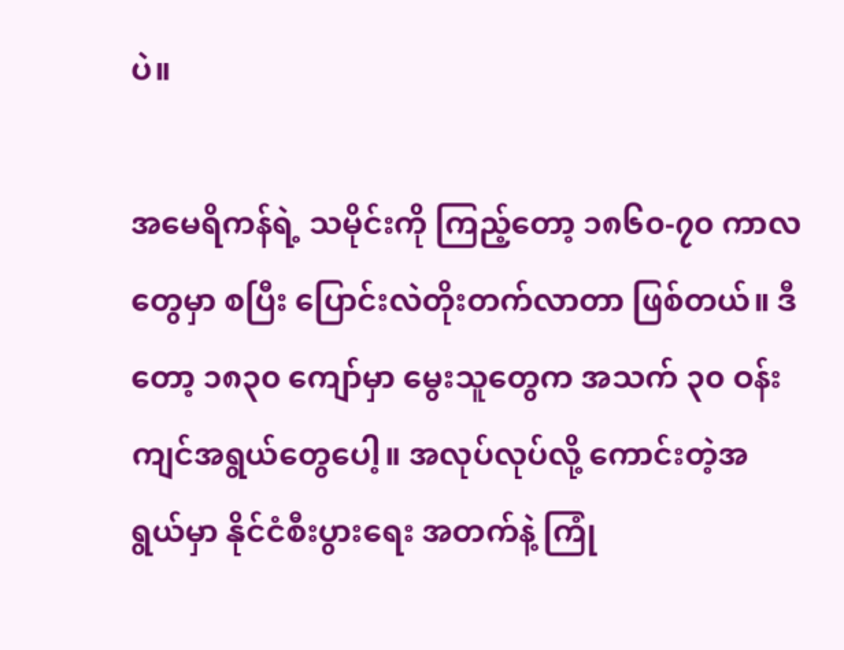ပဲ။

အမေရိကန်ရဲ့ သမိုင်းကို ကြည့်တော့ ၁၈၆၀-၇၀ ကာလတွေမှာ စပြီး ပြောင်းလဲတိုးတက်လာတာ ဖြစ်တယ်။ ဒီတော့ ၁၈၃၀ ကျော်မှာ မွေးသူတွေက အသက် ၃၀ ဝန်းကျင်အရွယ်တွေပေါ့။ အလုပ်လုပ်လို့ ကောင်းတဲ့အရွယ်မှာ နိုင်ငံစီးပွားရေး အတက်နဲ့ ကြုံ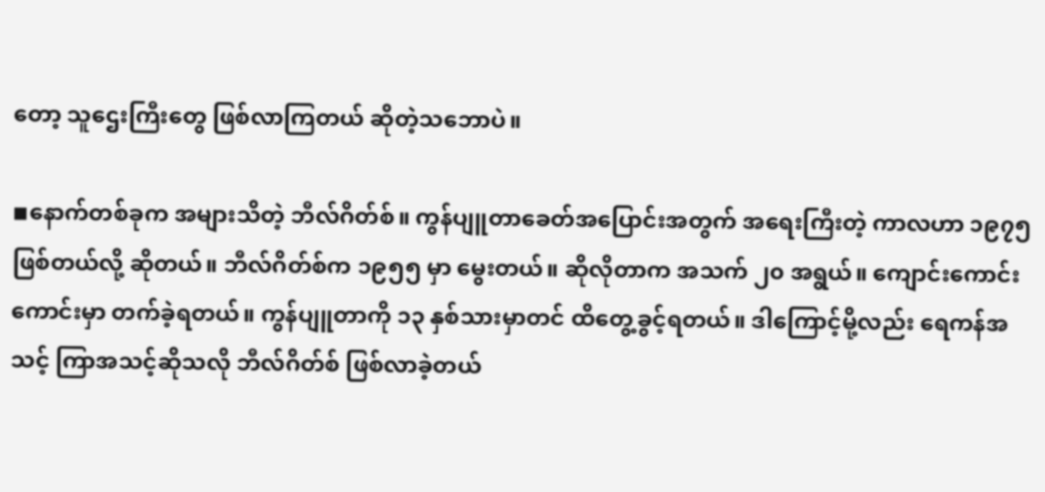တော့ သူဌေးကြီးတွေ ဖြစ်လာကြတယ် ဆိုတဲ့သဘောပဲ။

◾နောက်တစ်ခုက အများသိတဲ့ ဘီလ်ဂိတ်စ်။ ကွန်ပျူတာခေတ်အပြောင်းအတွက် အရေးကြီးတဲ့ ကာလဟာ ၁၉၇၅ ဖြစ်တယ်လို့ ဆိုတယ်။ ဘီလ်ဂိတ်စ်က ၁၉၅၅ မှာ မွေးတယ်။ ဆိုလိုတာက အသက် ၂၀ အရွယ်။ ကျောင်းကောင်းကောင်းမှာ တက်ခဲ့ရတယ်။ ကွန်ပျူတာကို ၁၃ နှစ်သားမှာတင် ထိတွေ့ခွင့်ရတယ်။ ဒါကြောင့်မို့လည်း ရေကန်အသင့် ကြာအသင့်ဆိုသလို ဘီလ်ဂိတ်စ် ဖြစ်လာခဲ့တယ်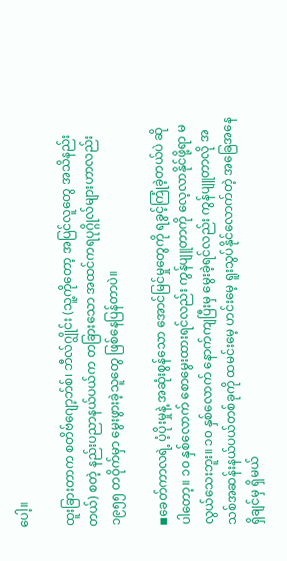ပေါ့။

ထူးခြားတာက စတိဗ်ဂျော့ဘ်စ်၊ ဘီလ်ဂျွိုင်း (သူ့ကိုတော့ အပြင်လူတွေ အသိနည်းတယ်) စတဲ့ နည်းပညာနယ်ပယ်က တခြားသော အထင်ကရပုဂ္ဂိုလ်များဟာလည်း ၁၉၅၅ တဝိုက်မှာ မွေးဖွားခဲ့သူတွေ ဖြစ်နေပြန်တာပဲ။

◾ခေတ်ကာလရဲ့ ပံ့ပိုးမှုနဲ့ အဆုံးစွန်သော အောင်မြင်မှုတွေကို ရခွင့်ကြုံခဲ့တယ်ပဲ ဆိုပါတော့။ ၁၀ နှစ်လောက် စောမွေးထားရင်လည်း ကွန်ပျူတာကို လေ့လာနိုင်ဖို့ရာ မလွယ်သေးဘူး။ ၁၀ နှစ်လောက် နောက်ကျပြီးမှ မွေးခဲ့ရင်လည်း ကွန်ပျူတာလို အသစ်အဆန်းနယ်ပယ်တစ်ခုကို ထမင်းမေ့ ဟင်းမေ့ ရူးသွပ်နိုင်လောက်တဲ့ အခြေအနေ ရှိချင်မှ ရှိမယ်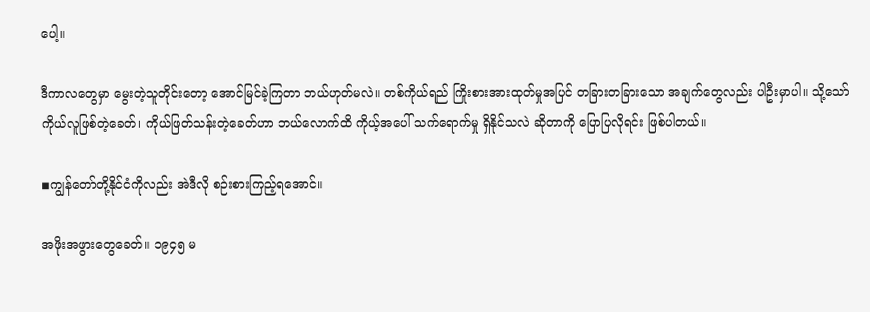ပေါ့။

ဒီကာလတွေမှာ မွေးတဲ့သူတိုင်းတော့ အောင်မြင်ခဲ့ကြတာ ဘယ်ဟုတ်မလဲ။ တစ်ကိုယ်ရည် ကြိုးစားအားထုတ်မှုအပြင် တခြားတခြားသော အချက်တွေလည်း ပါဦးမှာပါ။ သို့သော် ကိုယ်လူဖြစ်တဲ့ခေတ်၊ ကိုယ်ဖြတ်သန်းတဲ့ခေတ်ဟာ ဘယ်လောက်ထိ ကိုယ့်အပေါ် သက်ရောက်မှု ရှိနိုင်သလဲ ဆိုတာကို ပြောပြလိုရင်း ဖြစ်ပါတယ်။

◾ကျွန်တော်တို့နိုင်ငံကိုလည်း အဲဒီလို စဉ်းစားကြည့်ရအောင်။

အဖိုးအဖွားတွေခေတ်။ ၁၉၄၅ မ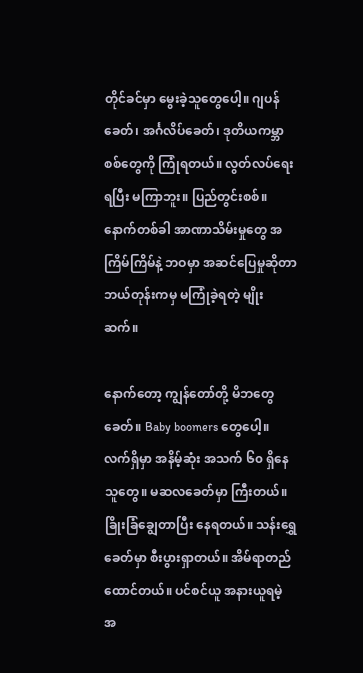တိုင်ခင်မှာ မွေးခဲ့သူတွေပေါ့။ ဂျပန်ခေတ်၊ အင်္ဂလိပ်ခေတ်၊ ဒုတိယကမ္ဘာစစ်တွေကို ကြုံရတယ်။ လွတ်လပ်ရေးရပြီး မကြာဘူး။ ပြည်တွင်းစစ်။ နောက်တစ်ခါ အာဏာသိမ်းမှုတွေ အကြိမ်ကြိမ်နဲ့ ဘဝမှာ အဆင်ပြေမှုဆိုတာ ဘယ်တုန်းကမှ မကြုံခဲ့ရတဲ့ မျိုးဆက်။

နောက်တော့ ကျွန်တော်တို့ မိဘတွေခေတ်။ Baby boomers တွေပေါ့။ လက်ရှိမှာ အနိမ့်ဆုံး အသက် ၆၀ ရှိနေသူတွေ။ မဆလခေတ်မှာ ကြီးတယ်။ ခြိုးခြံချွေတာပြီး နေရတယ်။ သန်းရွှေခေတ်မှာ စီးပွားရှာတယ်။ အိမ်ရာတည်ထောင်တယ်။ ပင်စင်ယူ အနားယူရမဲ့ အ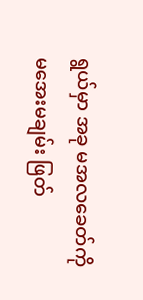ရွယ်မှာ အခု မအလခေတ်ကို မအေးမချမ်း ဖြတ်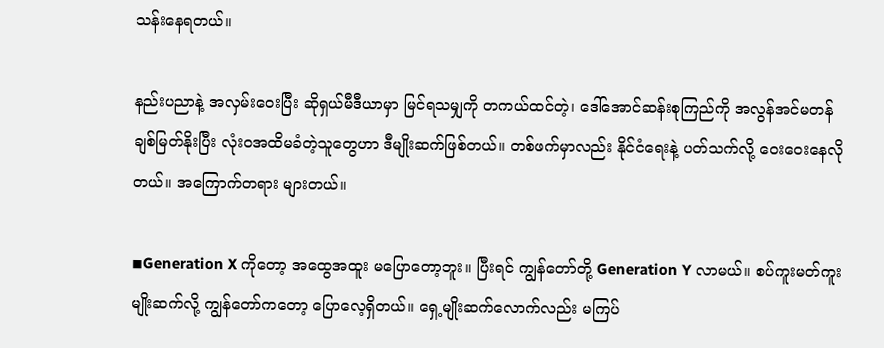သန်းနေရတယ်။

နည်းပညာနဲ့ အလှမ်းဝေးပြီး ဆိုရှယ်မီဒီယာမှာ မြင်ရသမျှကို တကယ်ထင်တဲ့၊ ဒေါ်အောင်ဆန်းစုကြည်ကို အလွန်အင်မတန် ချစ်မြတ်နိုးပြီး လုံးဝအထိမခံတဲ့သူတွေဟာ ဒီမျိုးဆက်ဖြစ်တယ်။ တစ်ဖက်မှာလည်း နိုင်ငံရေးနဲ့ ပတ်သက်လို့ ဝေးဝေးနေလိုတယ်။ အကြောက်တရား များတယ်။

◾Generation X ကိုတော့ အထွေအထူး မပြောတော့ဘူး။ ပြီးရင် ကျွန်တော်တို့ Generation Y လာမယ်။ စပ်ကူးမတ်ကူးမျိုးဆက်လို့ ကျွန်တော်ကတော့ ပြောလေ့ရှိတယ်။ ရှေ့မျိုးဆက်လောက်လည်း မကြပ်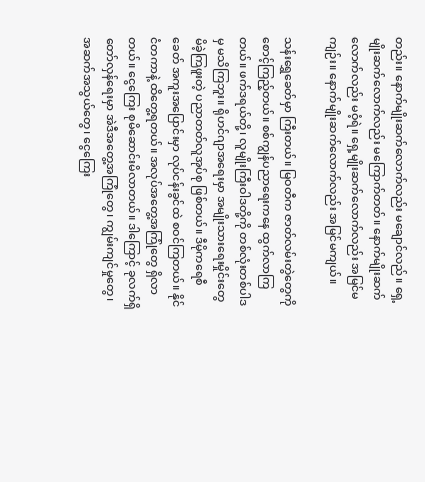တည်း။ နောက်မျိုးဆက်လောက်လည်း မချောင်လည်။ ရှေ့မျိုးဆက်လောက်လည်း မကြောက်တတ်။ နောက်မျိုးဆက်လောက်လည်း မဝံ့ရဲ။ ရှေ့မျိုးဆက်လောက်လည်း အမြင်မကျဉ်း။ နောက်မျိုးဆက်လောက်လည်း အမြင်မကျယ်။

သန်းရွှေခေတ်မှာ ကြီးတယ်။ မြဝတီက ဇာတ်လမ်းတွဲတွေကို စောင့်ကြည့်တယ်။ စစ်ကျွန်ပညာရေးကနေ ထွက်လာကြတယ်။ ဖက်ဒရယ်တို့၊ လူမျိုးကြီးဝါဒတို့ကို တစ်လုံးတစ်ပါဒမှ မသိကြဘူး။ ရိုဟင်ဂျာအရေးမှာ အမျိုးသားရေးမှိုင်းတွေ မိခဲ့ကြဖူးတဲ့ ပညာတတ်လူအုပ်စု ဖြစ်တယ်။ ဒီမိုကရေစီခေတ် အကူးအပြောင်းမှာ လုပ်ငန်းခွင်ထဲ စဝင်ကြတယ်။ နိုင်ငံတကာနဲ့ ထိတွေ့ရတယ်။ အလုပ်အတွေ့အကြုံတွေ ရှိလာတယ်။ ငွေကြေး စုမိဆောင်းမိလာတယ်။ ဒါကြောင့် ခုလက်ရှိ တော်လှန်ရေးမှာ အဲဒီအတွေ့အကြုံတွေ၊ ကျွမ်းကျင်မှုတွေ၊ အဆက်အသွယ်တွေ၊ ငွေကြေး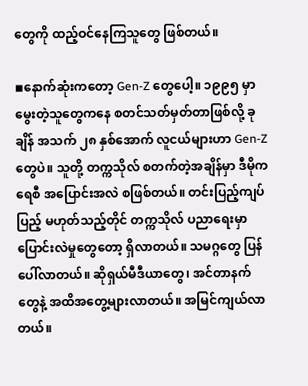တွေကို ထည့်ဝင်နေကြသူတွေ ဖြစ်တယ်။

◾နောက်ဆုံးကတော့ Gen-Z တွေပေါ့။ ၁၉၉၅ မှာ မွေးတဲ့သူတွေကနေ စတင်သတ်မှတ်တာဖြစ်လို့ ခုချိန် အသက် ၂၈ နှစ်အောက် လူငယ်များဟာ Gen-Z တွေပဲ။ သူတို့ တက္ကသိုလ် စတက်တဲ့အချိန်မှာ ဒီမိုကရေစီ အပြောင်းအလဲ စဖြစ်တယ်။ တင်းပြည့်ကျပ်ပြည့် မဟုတ်သည့်တိုင် တက္ကသိုလ် ပညာရေးမှာ ပြောင်းလဲမှုတွေတော့ ရှိလာတယ်။ သမဂ္ဂတွေ ပြန်ပေါ်လာတယ်။ ဆိုရှယ်မီဒီယာတွေ၊ အင်တာနက်တွေနဲ့ အထိအတွေ့များလာတယ်။ အမြင်ကျယ်လာတယ်။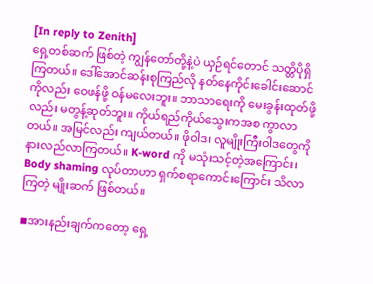[In reply to Zenith]
ရှေ့တစ်ဆက် ဖြစ်တဲ့ ကျွန်တော်တို့နဲ့ပဲ ယှဉ်ရင်တောင် သတ္တိပိုရှိကြတယ်။ ဒေါ်အောင်ဆန်းစုကြည်လို နတ်နေကိုင်းခေါင်းဆောင်ကိုလည်း ဝေဖန်ဖို့ ဝန်မလေးဘူး။ ဘာသာရေးကို မေးခွန်းထုတ်ဖို့လည်း မတွန့်ဆုတ်ဘူး။ ကိုယ်ရည်ကိုယ်သွေးကအစ ကွာလာတယ်။ အမြင်လည်း ကျယ်တယ်။ ဖိုဝါဒ၊ လူမျိုးကြီးဝါဒတွေကို နားလည်လာကြတယ်။ K-word ကို မသုံးသင့်တဲ့အကြောင်း၊ Body shaming လုပ်တာဟာ ရှက်စရာကောင်းကြောင်း သိလာကြတဲ့ မျိုးဆက် ဖြစ်တယ်။

◾အားနည်းချက်ကတော့ ရှေ့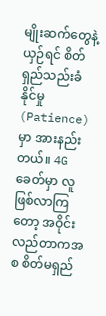မျိုးဆက်တွေနဲ့ ယှဉ်ရင် စိတ်ရှည်သည်းခံနိုင်မှု (Patience) မှာ အားနည်းတယ်။ 4G ခေတ်မှာ လူဖြစ်လာကြတော့ အဝိုင်းလည်တာကအစ စိတ်မရှည်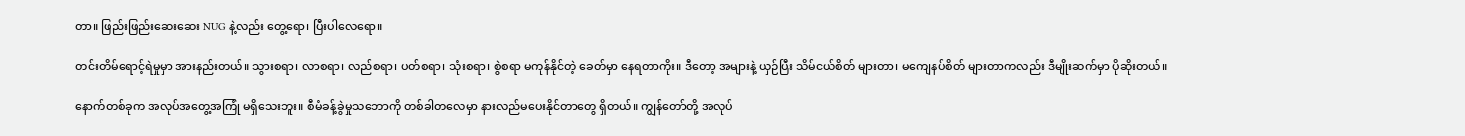တာ။ ဖြည်းဖြည်းဆေးဆေး NUG နဲ့လည်း တွေ့ရော၊ ပြီးပါလေရော။

တင်းတိမ်ရောင့်ရဲမှုမှာ အားနည်းတယ်။ သွားစရာ၊ လာစရာ၊ လည်စရာ၊ ပတ်စရာ၊ သုံးစရာ၊ စွဲစရာ မကုန်နိုင်တဲ့ ခေတ်မှာ နေရတာကိုး။ ဒီတော့ အများနဲ့ ယှဉ်ပြီး သိမ်ငယ်စိတ် များတာ၊ မကျေနပ်စိတ် များတာကလည်း ဒီမျိုးဆက်မှာ ပိုဆိုးတယ်။

နောက်တစ်ခုက အလုပ်အတွေ့အကြုံ မရှိသေးဘူး။ စီမံခန့်ခွဲမှုသဘောကို တစ်ခါတလေမှာ နားလည်မပေးနိုင်တာတွေ ရှိတယ်။ ကျွန်တော်တို့ အလုပ်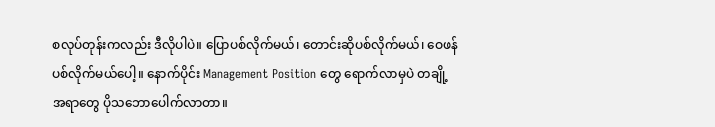စလုပ်တုန်းကလည်း ဒီလိုပါပဲ။ ပြောပစ်လိုက်မယ်၊ တောင်းဆိုပစ်လိုက်မယ်၊ ဝေဖန်ပစ်လိုက်မယ်ပေါ့။ နောက်ပိုင်း Management Position တွေ ရောက်လာမှပဲ တချို့အရာတွေ ပိုသဘောပေါက်လာတာ။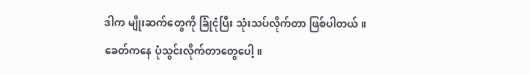ဒါက မျိုးဆက်တွေကို ခြုံငုံပြီး သုံးသပ်လိုက်တာ ဖြစ်ပါတယ်။ ခေတ်ကနေ ပုံသွင်းလိုက်တာတွေပေါ့။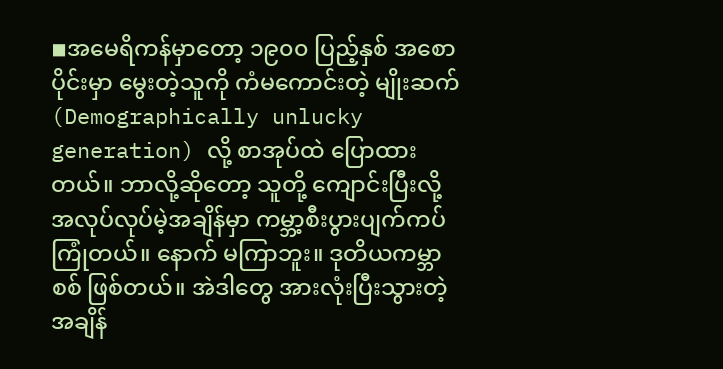◾အမေရိကန်မှာတော့ ၁၉၀၀ ပြည့်နှစ် အစောပိုင်းမှာ မွေးတဲ့သူကို ကံမကောင်းတဲ့ မျိုးဆက် (Demographically unlucky generation) လို့ စာအုပ်ထဲ ပြောထားတယ်။ ဘာလို့ဆိုတော့ သူတို့ ကျောင်းပြီးလို့ အလုပ်လုပ်မဲ့အချိန်မှာ ကမ္ဘာ့စီးပွားပျက်ကပ် ကြုံတယ်။ နောက် မကြာဘူး။ ဒုတိယကမ္ဘာစစ် ဖြစ်တယ်။ အဲဒါတွေ အားလုံးပြီးသွားတဲ့အချိန်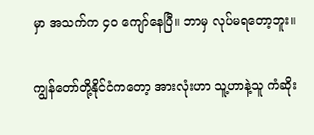မှာ အသက်က ၄၀ ကျော်နေပြီ။ ဘာမှ လုပ်မရတော့ဘူး။

ကျွန်တော်တို့နိုင်ငံကတော့ အားလုံးဟာ သူ့ဟာနဲ့သူ ကံဆိုး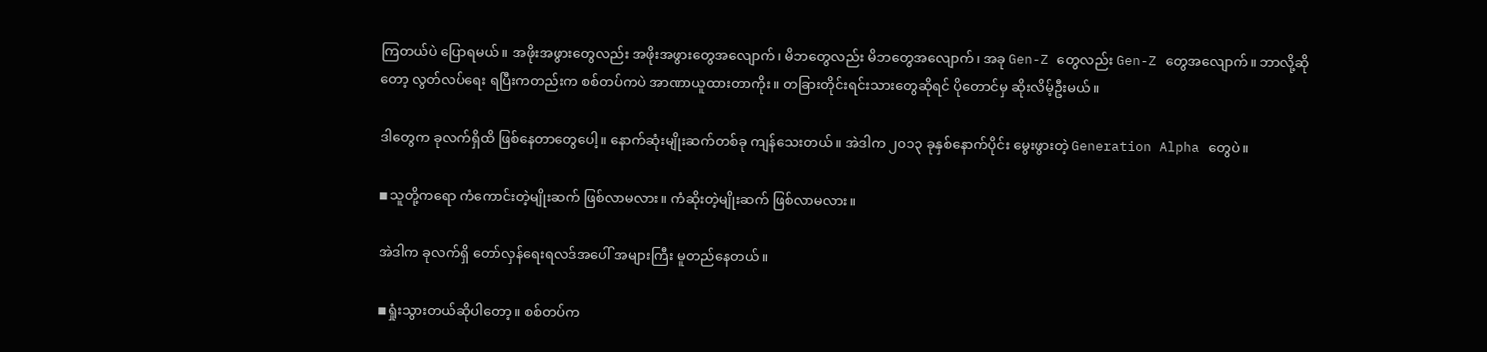ကြတယ်ပဲ ပြောရမယ်။ အဖိုးအဖွားတွေလည်း အဖိုးအဖွားတွေအလျောက်၊ မိဘတွေလည်း မိဘတွေအလျောက်၊ အခု Gen-Z တွေလည်း Gen-Z တွေအလျောက်။ ဘာလို့ဆိုတော့ လွတ်လပ်ရေး ရပြီးကတည်းက စစ်တပ်ကပဲ အာဏာယူထားတာကိုး။ တခြားတိုင်းရင်းသားတွေဆိုရင် ပိုတောင်မှ ဆိုးလိမ့်ဦးမယ်။

ဒါတွေက ခုလက်ရှိထိ ဖြစ်နေတာတွေပေါ့။ နောက်ဆုံးမျိုးဆက်တစ်ခု ကျန်သေးတယ်။ အဲဒါက ၂၀၁၃ ခုနှစ်နောက်ပိုင်း မွေးဖွားတဲ့ Generation Alpha တွေပဲ။

◾သူတို့ကရော ကံကောင်းတဲ့မျိုးဆက် ဖြစ်လာမလား။ ကံဆိုးတဲ့မျိုးဆက် ဖြစ်လာမလား။

အဲဒါက ခုလက်ရှိ တော်လှန်ရေးရလဒ်အပေါ် အများကြီး မူတည်နေတယ်။

◾ရှုံးသွားတယ်ဆိုပါတော့။ စစ်တပ်က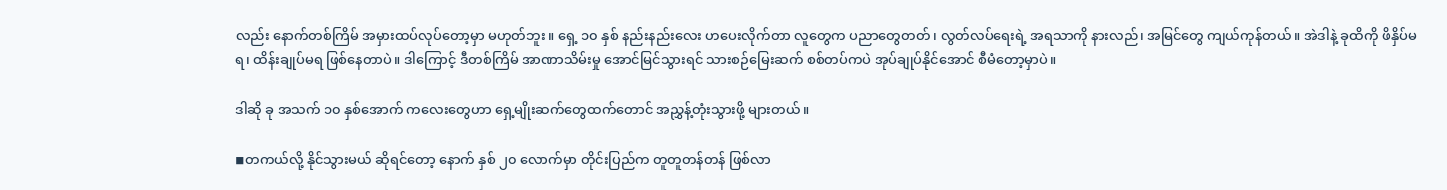လည်း နောက်တစ်ကြိမ် အမှားထပ်လုပ်တော့မှာ မဟုတ်ဘူး။ ရှေ့ ၁၀ နှစ် နည်းနည်းလေး ဟပေးလိုက်တာ လူတွေက ပညာတွေတတ်၊ လွတ်လပ်ရေးရဲ့ အရသာကို နားလည်၊ အမြင်တွေ ကျယ်ကုန်တယ်။ အဲဒါနဲ့ ခုထိကို ဖိနှိပ်မရ၊ ထိန်းချုပ်မရ ဖြစ်နေတာပဲ။ ဒါကြောင့် ဒီတစ်ကြိမ် အာဏာသိမ်းမှု အောင်မြင်သွားရင် သားစဉ်မြေးဆက် စစ်တပ်ကပဲ အုပ်ချုပ်နိုင်အောင် စီမံတော့မှာပဲ။

ဒါဆို ခု အသက် ၁၀ နှစ်အောက် ကလေးတွေဟာ ရှေ့မျိုးဆက်တွေထက်တောင် အညွှန့်တုံးသွားဖို့ များတယ်။

◾တကယ်လို့ နိုင်သွားမယ် ဆိုရင်တော့ နောက် နှစ် ၂၀ လောက်မှာ တိုင်းပြည်က တူတူတန်တန် ဖြစ်လာ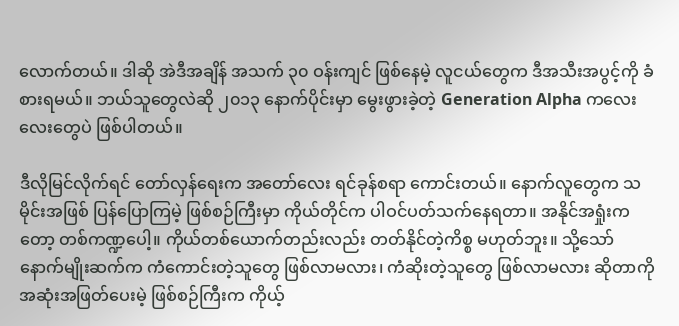လောက်တယ်။ ဒါဆို အဲဒီအချိန် အသက် ၃၀ ဝန်းကျင် ဖြစ်နေမဲ့ လူငယ်တွေက ဒီအသီးအပွင့်ကို ခံစားရမယ်။ ဘယ်သူတွေလဲဆို ၂၀၁၃ နောက်ပိုင်းမှာ မွေးဖွားခဲ့တဲ့ Generation Alpha ကလေးလေးတွေပဲ ဖြစ်ပါတယ်။

ဒီလိုမြင်လိုက်ရင် တော်လှန်ရေးက အတော်လေး ရင်ခုန်စရာ ကောင်းတယ်။ နောက်လူတွေက သမိုင်းအဖြစ် ပြန်ပြောကြမဲ့ ဖြစ်စဉ်ကြီးမှာ ကိုယ်တိုင်က ပါဝင်ပတ်သက်နေရတာ။ အနိုင်အရှုံးကတော့ တစ်ကဏ္ဍပေါ့။ ကိုယ်တစ်ယောက်တည်းလည်း တတ်နိုင်တဲ့ကိစ္စ မဟုတ်ဘူး။ သို့သော် နောက်မျိုးဆက်က ကံကောင်းတဲ့သူတွေ ဖြစ်လာမလား၊ ကံဆိုးတဲ့သူတွေ ဖြစ်လာမလား ဆိုတာကို အဆုံးအဖြတ်ပေးမဲ့ ဖြစ်စဉ်ကြီးက ကိုယ့်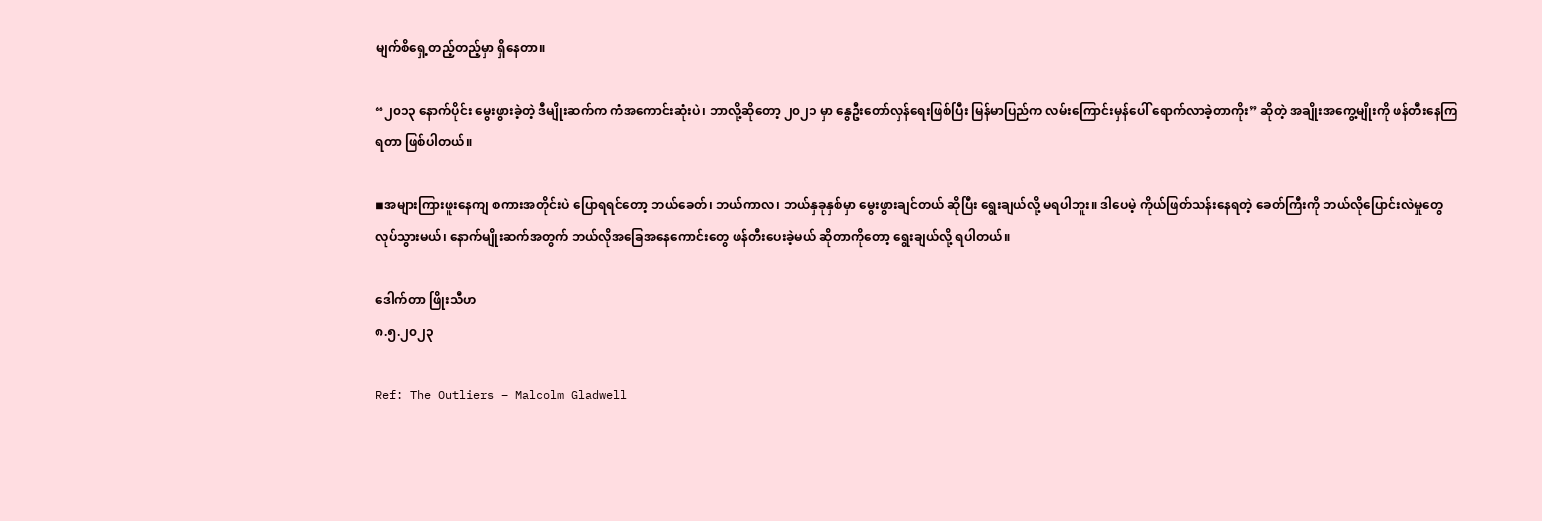မျက်စိရှေ့တည့်တည့်မှာ ရှိနေတာ။

“၂၀၁၃ နောက်ပိုင်း မွေးဖွားခဲ့တဲ့ ဒီမျိုးဆက်က ကံအကောင်းဆုံးပဲ၊ ဘာလို့ဆိုတော့ ၂၀၂၁ မှာ နွေဦးတော်လှန်ရေးဖြစ်ပြီး မြန်မာပြည်က လမ်းကြောင်းမှန်ပေါ် ရောက်လာခဲ့တာကိုး” ဆိုတဲ့ အချိုးအကွေ့မျိုးကို ဖန်တီးနေကြရတာ ဖြစ်ပါတယ်။

◾အများကြားဖူးနေကျ စကားအတိုင်းပဲ ပြောရရင်တော့ ဘယ်ခေတ်၊ ဘယ်ကာလ၊ ဘယ်နှခုနှစ်မှာ မွေးဖွားချင်တယ် ဆိုပြီး ရွေးချယ်လို့ မရပါဘူး။ ဒါပေမဲ့ ကိုယ်ဖြတ်သန်းနေရတဲ့ ခေတ်ကြီးကို ဘယ်လိုပြောင်းလဲမှုတွေ လုပ်သွားမယ်၊ နောက်မျိုးဆက်အတွက် ဘယ်လိုအခြေအနေကောင်းတွေ ဖန်တီးပေးခဲ့မယ် ဆိုတာကိုတော့ ရွေးချယ်လို့ ရပါတယ်။

ဒေါက်တာ ဖြိုးသီဟ
၈.၅.၂၀၂၃

Ref: The Outliers – Malcolm Gladwell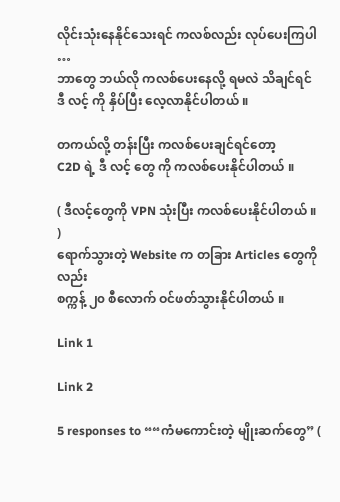လိုင်းသုံးနေနိုင်သေးရင် ကလစ်လည်း လုပ်ပေးကြပါ …
ဘာတွေ ဘယ်လို ကလစ်ပေးနေလို့ ရမလဲ သိချင်ရင်
ဒီ လင့် ကို နှိပ်ပြီး လေ့လာနိုင်ပါတယ် ။

တကယ်လို့ တန်းပြီး ကလစ်ပေးချင်ရင်တော့
C2D ရဲ့ ဒီ လင့် တွေ ကို ကလစ်ပေးနိုင်ပါတယ် ။

( ဒီလင့်တွေကို VPN သုံးပြီး ကလစ်ပေးနိုင်ပါတယ် ။ )
ရောက်သွားတဲ့ Website က တခြား Articles တွေကိုလည်း
စက္ကန့် ၂၀ စီလောက် ဝင်ဖတ်သွားနိုင်ပါတယ် ။

Link 1

Link 2

5 responses to ““ကံမကောင်းတဲ့ မျိုးဆက်တွေ” (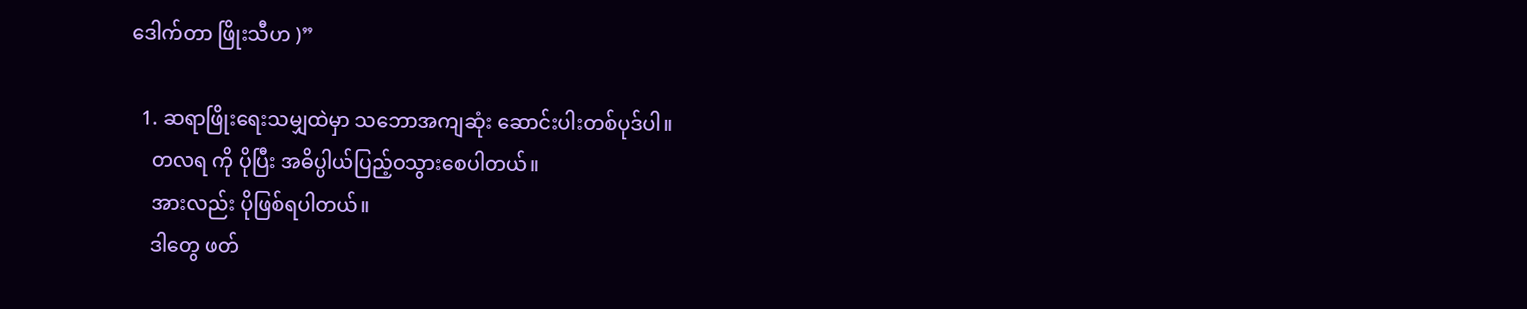ဒေါက်တာ ဖြိုးသီဟ )”

  1. ဆရာဖြိုးရေးသမျှထဲမှာ သဘောအကျဆုံး ဆောင်းပါးတစ်ပုဒ်ပါ။
    တလရ ကို ပိုပြီး အဓိပ္ပါယ်ပြည့်ဝသွားစေပါတယ်။
    အားလည်း ပိုဖြစ်ရပါတယ်။
    ဒါတွေ ဖတ်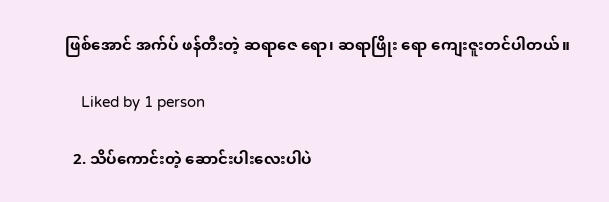ဖြစ်အောင် အက်ပ် ဖန်တီးတဲ့ ဆရာဇေ ရော၊ ဆရာဖြိုး ရော ကျေးဇူးတင်ပါတယ်။

    Liked by 1 person

  2. သိပ်ကောင်းတဲ့ ဆောင်းပါးလေးပါပဲ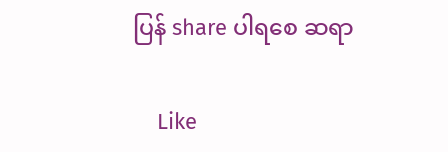ပြန် share ပါရစေ ဆရာ

    Like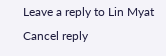Leave a reply to Lin Myat Cancel reply